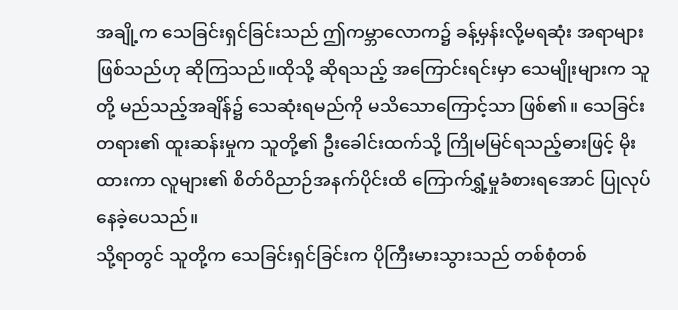အချို့က သေခြင်းရှင်ခြင်းသည် ဤကမ္ဘာလောက၌ ခန့်မှန်းလို့မရဆုံး အရာများ ဖြစ်သည်ဟု ဆိုကြသည်။ထိုသို့ ဆိုရသည့် အကြောင်းရင်းမှာ သေမျိုးများက သူတို့ မည်သည့်အချိန်၌ သေဆုံးရမည်ကို မသိသောကြောင့်သာ ဖြစ်၏။ သေခြင်းတရား၏ ထူးဆန်းမှုက သူတို့၏ ဦးခေါင်းထက်သို့ ကြိုမမြင်ရသည့်ဓားဖြင့် မိုးထားကာ လူများ၏ စိတ်ဝိညာဉ်အနက်ပိုင်းထိ ကြောက်ရွှံ့မှုခံစားရအောင် ပြုလုပ်နေခဲ့ပေသည်။
သို့ရာတွင် သူတို့က သေခြင်းရှင်ခြင်းက ပိုကြီးမားသွားသည် တစ်စုံတစ်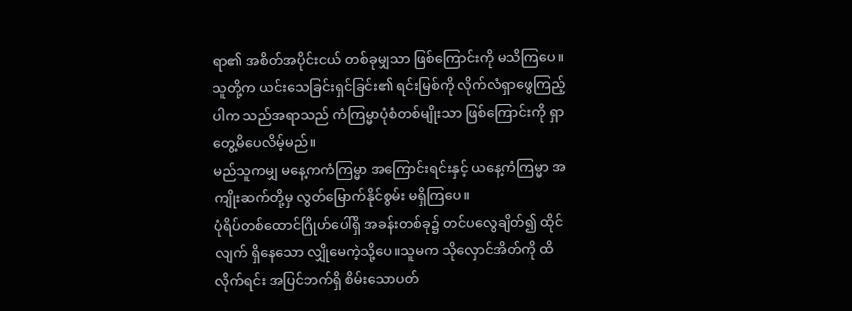ရာ၏ အစိတ်အပိုင်းငယ် တစ်ခုမျှသာ ဖြစ်ကြောင်းကို မသိကြပေ။သူတို့က ယင်းသေခြင်းရှင်ခြင်း၏ ရင်းမြစ်ကို လိုက်လံရှာဖွေကြည့်ပါက သည်အရာသည် ကံကြမ္မာပုံစံတစ်မျိုးသာ ဖြစ်ကြောင်းကို ရှာတွေ့မိပေလိမ့်မည်။
မည်သူကမျှ မနေ့ကကံကြမ္မာ အကြောင်းရင်းနှင့် ယနေ့ကံကြမ္မာ အကျိုးဆက်တို့မှ လွတ်မြောက်နိုင်စွမ်း မရှိကြပေ။
ပုံရိပ်တစ်ထောင်ဂြိုဟ်ပေါ်ရှိ အခန်းတစ်ခု၌ တင်ပလွေချိတ်၍ ထိုင်လျက် ရှိနေသော လျှိုမေကဲ့သို့ပေ။သူမက သိုလှောင်အိတ်ကို ထိလိုက်ရင်း အပြင်ဘက်ရှိ စိမ်းသောပတ်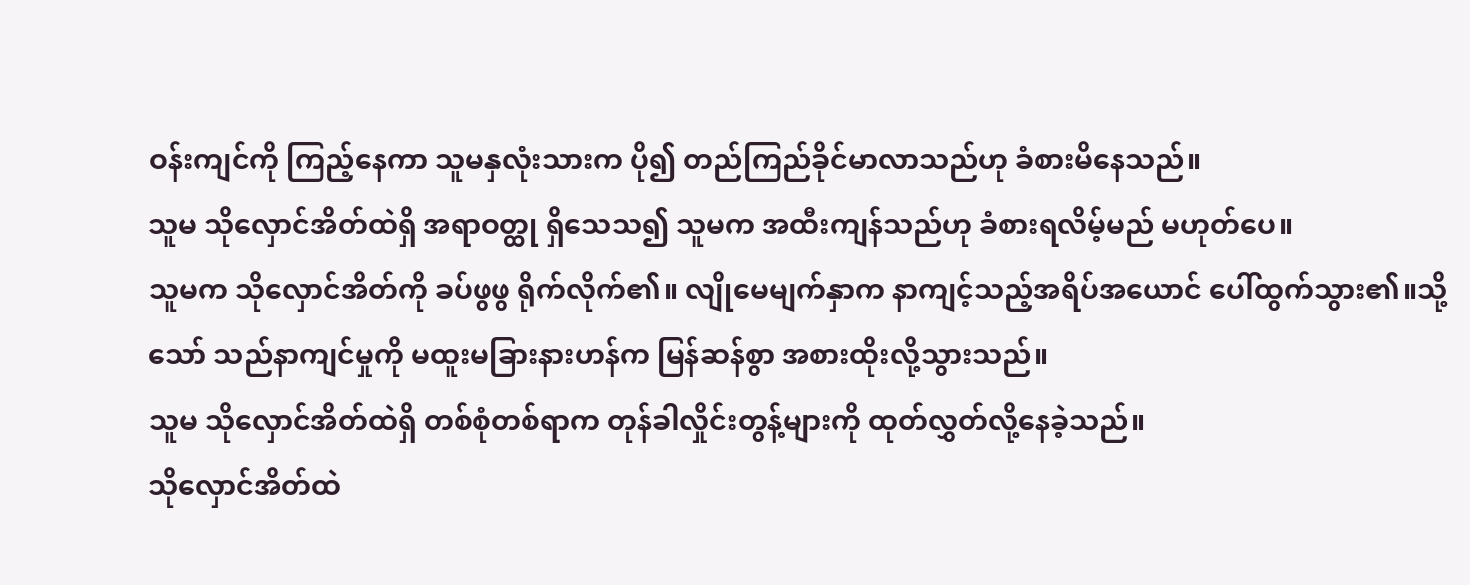ဝန်းကျင်ကို ကြည့်နေကာ သူမနှလုံးသားက ပို၍ တည်ကြည်ခိုင်မာလာသည်ဟု ခံစားမိနေသည်။
သူမ သိုလှောင်အိတ်ထဲရှိ အရာဝတ္ထု ရှိသေသ၍ သူမက အထီးကျန်သည်ဟု ခံစားရလိမ့်မည် မဟုတ်ပေ။
သူမက သိုလှောင်အိတ်ကို ခပ်ဖွဖွ ရိုက်လိုက်၏။ လျိုမေမျက်နှာက နာကျင့်သည့်အရိပ်အယောင် ပေါ်ထွက်သွား၏။သို့သော် သည်နာကျင်မှုကို မထူးမခြားနားဟန်က မြန်ဆန်စွာ အစားထိုးလို့သွားသည်။
သူမ သိုလှောင်အိတ်ထဲရှိ တစ်စုံတစ်ရာက တုန်ခါလှိုင်းတွန့်များကို ထုတ်လွှတ်လို့နေခဲ့သည်။
သိုလှောင်အိတ်ထဲ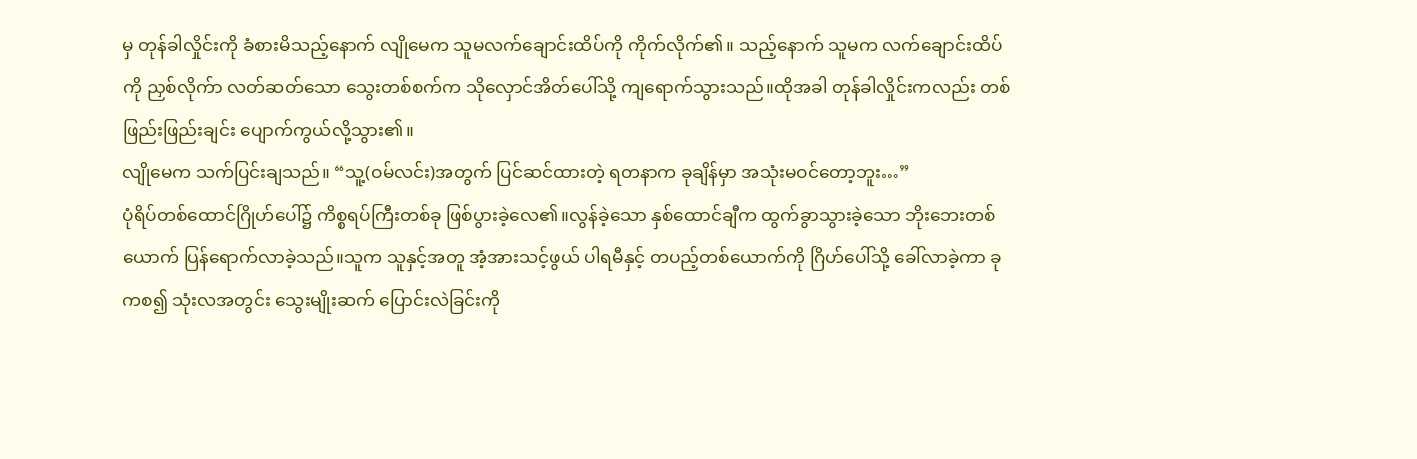မှ တုန်ခါလှိုင်းကို ခံစားမိသည့်နောက် လျိုမေက သူမလက်ချောင်းထိပ်ကို ကိုက်လိုက်၏။ သည့်နောက် သူမက လက်ချောင်းထိပ်ကို ညှစ်လိုက်ာ လတ်ဆတ်သော သွေးတစ်စက်က သိုလှောင်အိတ်ပေါ်သို့ ကျရောက်သွားသည်။ထိုအခါ တုန်ခါလှိုင်းကလည်း တစ်ဖြည်းဖြည်းချင်း ပျောက်ကွယ်လို့သွား၏။
လျိုမေက သက်ပြင်းချသည်။ “သူ့(ဝမ်လင်း)အတွက် ပြင်ဆင်ထားတဲ့ ရတနာက ခုချိန်မှာ အသုံးမဝင်တော့ဘူး…”
ပုံရိပ်တစ်ထောင်ဂြိုဟ်ပေါ်၌ ကိစ္စရပ်ကြီးတစ်ခု ဖြစ်ပွားခဲ့လေ၏။လွန်ခဲ့သော နှစ်ထောင်ချီက ထွက်ခွာသွားခဲ့သော ဘိုးဘေးတစ်ယောက် ပြန်ရောက်လာခဲ့သည်။သူက သူနှင့်အတူ အံ့အားသင့်ဖွယ် ပါရမီနှင့် တပည့်တစ်ယောက်ကို ဂြိဟ်ပေါ်သို့ ခေါ်လာခဲ့ကာ ခုကစ၍ သုံးလအတွင်း သွေးမျိုးဆက် ပြောင်းလဲခြင်းကို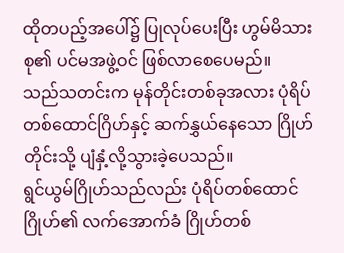ထိုတပည့်အပေါ်၌ ပြုလုပ်ပေးပြီး ဟွမ်မိသားစု၏ ပင်မအဖွဲ့ဝင် ဖြစ်လာစေပေမည်။
သည်သတင်းက မုန်တိုင်းတစ်ခုအလား ပုံရိပ်တစ်ထောင်ဂြိဟ်နှင့် ဆက်နွှယ်နေသော ဂြိုဟ်တိုင်းသို့ ပျံနှံ့လို့သွားခဲ့ပေသည်။
ရွင်ယွမ်ဂြိုဟ်သည်လည်း ပုံရိပ်တစ်ထောင်ဂြိုဟ်၏ လက်အောက်ခံ ဂြိုဟ်တစ်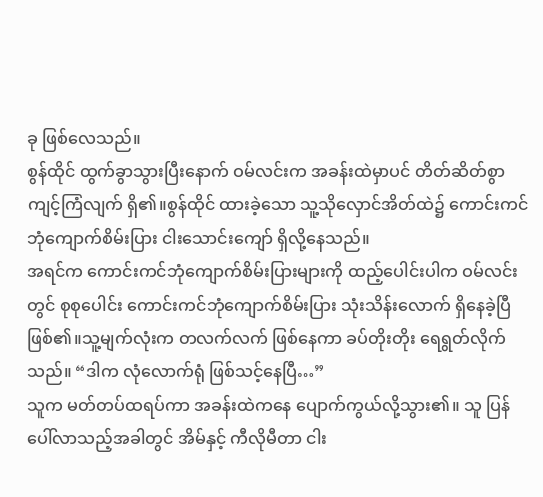ခု ဖြစ်လေသည်။
စွန်ထိုင် ထွက်ခွာသွားပြီးနောက် ဝမ်လင်းက အခန်းထဲမှာပင် တိတ်ဆိတ်စွာ ကျင့်ကြံလျက် ရှိ၏။စွန်ထိုင် ထားခဲ့သော သူ့သိုလှောင်အိတ်ထဲ၌ ကောင်းကင်ဘုံကျောက်စိမ်းပြား ငါးသောင်းကျော် ရှိလို့နေသည်။
အရင်က ကောင်းကင်ဘုံကျောက်စိမ်းပြားများကို ထည့်ပေါင်းပါက ဝမ်လင်းတွင် စုစုပေါင်း ကောင်းကင်ဘုံကျောက်စိမ်းပြား သုံးသိန်းလောက် ရှိနေခဲ့ပြီ ဖြစ်၏။သူ့မျက်လုံးက တလက်လက် ဖြစ်နေကာ ခပ်တိုးတိုး ရေရွတ်လိုက်သည်။ “ဒါက လုံလောက်ရုံ ဖြစ်သင့်နေပြီ…”
သူက မတ်တပ်ထရပ်ကာ အခန်းထဲကနေ ပျောက်ကွယ်လို့သွား၏။ သူ ပြန်ပေါ်လာသည့်အခါတွင် အိမ်နှင့် ကီလိုမီတာ ငါး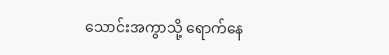သောင်းအကွာသို့ ရောက်နေ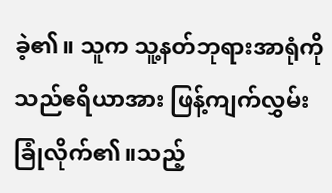ခဲ့၏။ သူက သူ့နတ်ဘုရားအာရုံကို သည်ဧရိယာအား ဖြန့်ကျက်လွှမ်းခြုံလိုက်၏။သည့်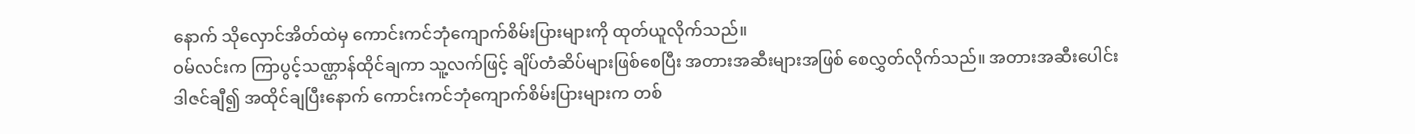နောက် သိုလှောင်အိတ်ထဲမှ ကောင်းကင်ဘုံကျောက်စိမ်းပြားများကို ထုတ်ယူလိုက်သည်။
ဝမ်လင်းက ကြာပွင့်သဏ္ဌာန်ထိုင်ချကာ သူ့လက်ဖြင့် ချိပ်တံဆိပ်များဖြစ်စေပြီး အတားအဆီးများအဖြစ် စေလွှတ်လိုက်သည်။ အတားအဆီးပေါင်း ဒါဇင်ချီ၍ အထိုင်ချပြီးနောက် ကောင်းကင်ဘုံကျောက်စိမ်းပြားများက တစ်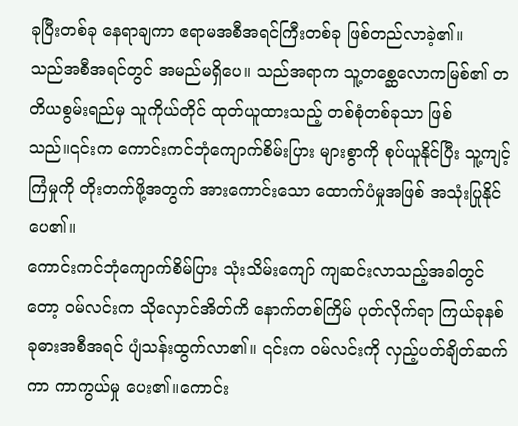ခုပြီးတစ်ခု နေရာချကာ ဧရာမအစီအရင်ကြီးတစ်ခု ဖြစ်တည်လာခဲ့၏။
သည်အစီအရင်တွင် အမည်မရှိပေ။ သည်အရာက သူ့တစ္ဆေလောကမြစ်၏ တတိယစွမ်းရည်မှ သူကိုယ်တိုင် ထုတ်ယူထားသည့် တစ်စုံတစ်ခုသာ ဖြစ်သည်။၎င်းက ကောင်းကင်ဘုံကျောက်စိမ်းပြား များစွာကို စုပ်ယူနိုင်ပြီး သူ့ကျင့်ကြံမှုကို တိုးတက်ဖို့အတွက် အားကောင်းသော ထောက်ပံမှုအဖြစ် အသုံးပြုနိုင်ပေ၏။
ကောင်းကင်ဘုံကျောက်စိမ်ပြား သုံးသိမ်းကျော် ကျဆင်းလာသည့်အခါတွင်တော့ ဝမ်လင်းက သိုလှောင်အိတ်ကိ နောက်တစ်ကြိမ် ပုတ်လိုက်ရာ ကြယ်ခုနစ်ခုဓားအစီအရင် ပျံသန်းထွက်လာ၏။ ၎င်းက ဝမ်လင်းကို လှည့်ပတ်ချိတ်ဆက်ကာ ကာကွယ်မှု ပေး၏။ကောင်း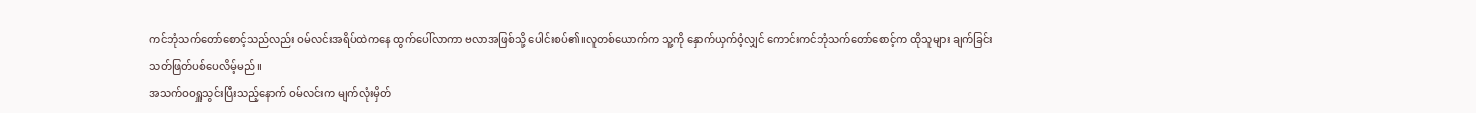ကင်ဘုံသက်တော်စောင့်သည်လည်း ဝမ်လင်းအရိပ်ထဲကနေ ထွက်ပေါ်လာကာ ဗလာအဖြစ်သို့ ပေါင်းစပ်၏။လူတစ်ယောက်က သူ့ကို နှောက်ယှက်ဝံ့လျှင် ကောင်းကင်ဘုံသက်တော်စောင့်က ထိုသူများ ချက်ခြင်း သတ်ဖြတ်ပစ်ပေလိမ့်မည်။
အသက်ဝဝရှူသွင်းပြီးသည့်နောက် ဝမ်လင်းက မျက်လုံးမှိတ်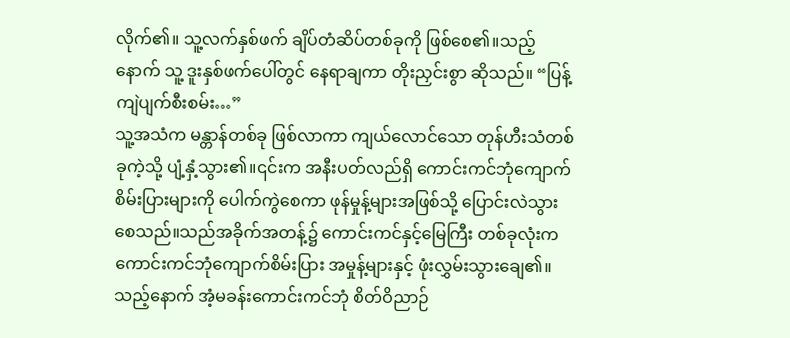လိုက်၏။ သူ့လက်နှစ်ဖက် ချိပ်တံဆိပ်တစ်ခုကို ဖြစ်စေ၏။သည့်နောက် သူ့ ဒူးနှစ်ဖက်ပေါ်တွင် နေရာချကာ တိုးညှင်းစွာ ဆိုသည်။ “ပြန့်ကျဲပျက်စီးစမ်း…”
သူ့အသံက မန္တာန်တစ်ခု ဖြစ်လာကာ ကျယ်လောင်သော တုန်ဟီးသံတစ်ခုကဲ့သို့ ပျံ့နှံ့သွား၏။၎င်းက အနီးပတ်လည်ရှိ ကောင်းကင်ဘုံကျောက်စိမ်းပြားများကို ပေါက်ကွဲစေကာ ဖုန်မှုန့်များအဖြစ်သို့ ပြောင်းလဲသွားစေသည်။သည်အခိုက်အတန့်၌ ကောင်းကင်နှင့်မြေကြီး တစ်ခုလုံးက ကောင်းကင်ဘုံကျောက်စိမ်းပြား အမှုန့်များနှင့် ဖုံးလွှမ်းသွားချေ၏။ သည့်နောက် အံ့မခန်းကောင်းကင်ဘုံ စိတ်ဝိညာဉ်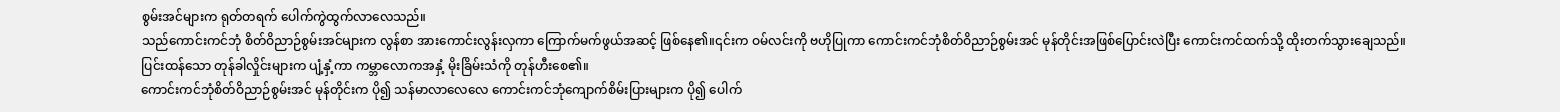စွမ်းအင်များက ရုတ်တရက် ပေါက်ကွဲထွက်လာလေသည်။
သည်ကောင်းကင်ဘုံ စိတ်ဝိညာဉ်စွမ်းအင်များက လွန်စာ အားကောင်းလွန်းလှကာ ကြောက်မက်ဖွယ်အဆင့် ဖြစ်နေ၏။၎င်းက ဝမ်လင်းကို ဗဟိုပြုကာ ကောင်းကင်ဘုံစိတ်ဝိညာဉ်စွမ်းအင် မုန်တိုင်းအဖြစ်ပြောင်းလဲပြီး ကောင်းကင်ထက်သို့ ထိုးတက်သွားချေသည်။
ပြင်းထန်သော တုန်ခါလှိုင်းများက ပျံ့နှံ့ကာ ကမ္ဘာလောကအနှံ့ မိုးခြိမ်းသံကို တုန်ဟီးစေ၏။
ကောင်းကင်ဘုံစိတ်ဝိညာဉ်စွမ်းအင် မုန်တိုင်းက ပို၍ သန်မာလာလေလေ ကောင်းကင်ဘုံကျောက်စိမ်းပြားများက ပို၍ ပေါက်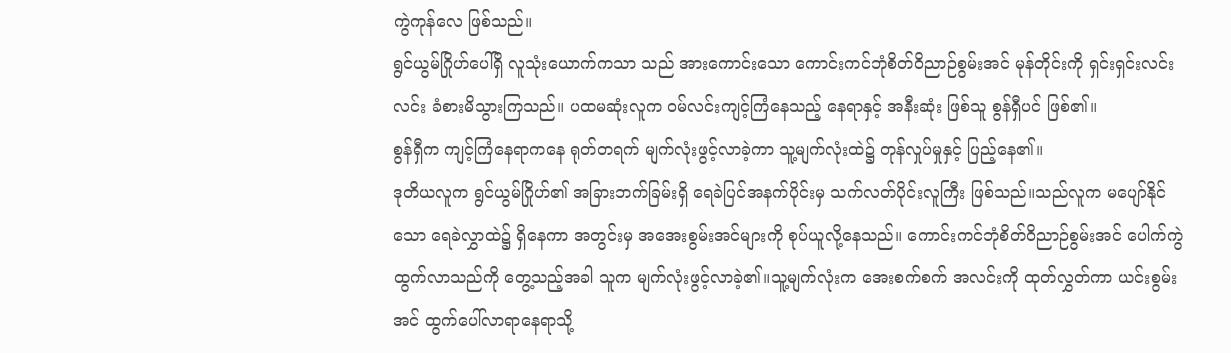ကွဲကုန်လေ ဖြစ်သည်။
ရွင်ယွမ်ဂြိုဟ်ပေါ်ရှိ လူသုံးယောက်ကသာ သည် အားကောင်းသော ကောင်းကင်ဘုံစိတ်ဝိညာဉ်စွမ်းအင် မုန်တိုင်းကို ရှင်းရှင်းလင်းလင်း ခံစားမိသွားကြသည်။ ပထမဆုံးလူက ဝမ်လင်းကျင့်ကြံနေသည့် နေရာနှင့် အနီးဆုံး ဖြစ်သူ စွန်ရှီပင် ဖြစ်၏။
စွန်ရှီက ကျင့်ကြံနေရာကနေ ရုတ်တရက် မျက်လုံးဖွင့်လာခဲ့ကာ သူ့မျက်လုံးထဲ၌ တုန်လှုပ်မှုနှင့် ပြည့်နေ၏။
ဒုတိယလူက ရွင်ယွမ်ဂြိုဟ်၏ အခြားဘက်ခြမ်းရှိ ရေခဲပြင်အနက်ပိုင်းမှ သက်လတ်ပိုင်းလူကြီး ဖြစ်သည်။သည်လူက မပျော်နိုင်သော ရေခဲလွှာထဲ၌ ရှိနေကာ အတွင်းမှ အအေးစွမ်းအင်များကို စုပ်ယူလို့နေသည်။ ကောင်းကင်ဘုံစိတ်ဝိညာဉ်စွမ်းအင် ပေါက်ကွဲထွက်လာသည်ကို တွေ့သည့်အခါ သူက မျက်လုံးဖွင့်လာခဲ့၏။သူ့မျက်လုံးက အေးစက်စက် အလင်းကို ထုတ်လွှတ်ကာ ယင်းစွမ်းအင် ထွက်ပေါ်လာရာနေရာသို့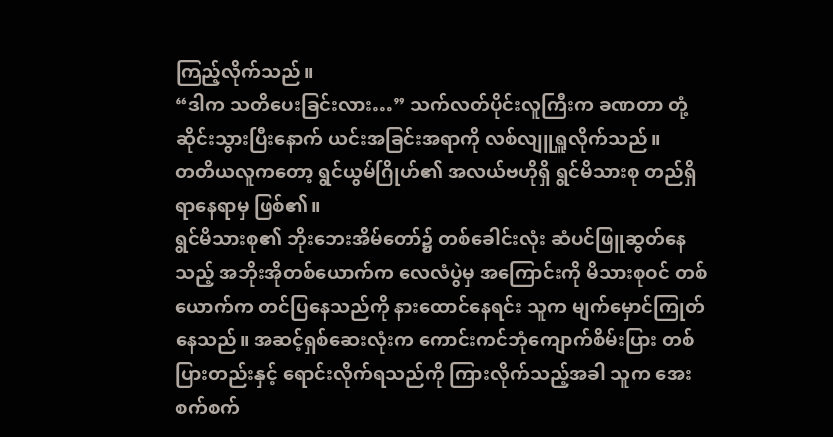ကြည့်လိုက်သည်။
“ဒါက သတိပေးခြင်းလား…” သက်လတ်ပိုင်းလူကြီးက ခဏတာ တုံ့ဆိုင်းသွားပြီးနောက် ယင်းအခြင်းအရာကို လစ်လျူရှူလိုက်သည်။
တတိယလူကတော့ ရွင်ယွမ်ဂြိုဟ်၏ အလယ်ဗဟိုရှိ ရွင်မိသားစု တည်ရှိရာနေရာမှ ဖြစ်၏။
ရွင်မိသားစု၏ ဘိုးဘေးအိမ်တော်၌ တစ်ခေါင်းလုံး ဆံပင်ဖြူဆွတ်နေသည့် အဘိုးအိုတစ်ယောက်က လေလံပွဲမှ အကြောင်းကို မိသားစုဝင် တစ်ယောက်က တင်ပြနေသည်ကို နားထောင်နေရင်း သူက မျက်မှောင်ကြုတ်နေသည်။ အဆင့်ရှစ်ဆေးလုံးက ကောင်းကင်ဘုံကျောက်စိမ်းပြား တစ်ပြားတည်းနှင့် ရောင်းလိုက်ရသည်ကို ကြားလိုက်သည့်အခါ သူက အေးစက်စက်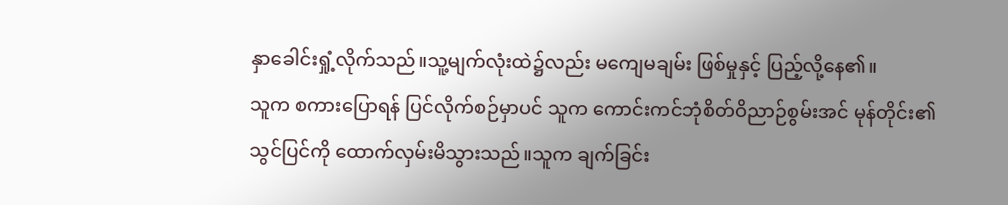နှာခေါင်းရှုံ့လိုက်သည်။သူ့မျက်လုံးထဲ၌လည်း မကျေမချမ်း ဖြစ်မှုနှင့် ပြည့်လို့နေ၏။
သူက စကားပြောရန် ပြင်လိုက်စဉ်မှာပင် သူက ကောင်းကင်ဘုံစိတ်ဝိညာဉ်စွမ်းအင် မုန်တိုင်း၏ သွင်ပြင်ကို ထောက်လှမ်းမိသွားသည်။သူက ချက်ခြင်း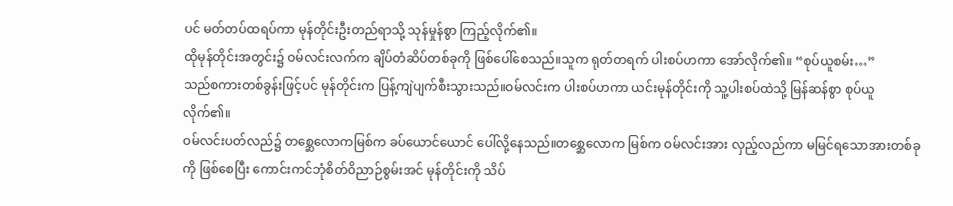ပင် မတ်တပ်ထရပ်ကာ မုန်တိုင်းဦးတည်ရာသို့ သုန်မှုန်စွာ ကြည့်လိုက်၏။
ထိုမုန်တိုင်းအတွင်း၌ ဝမ်လင်းလက်က ချိပ်တံဆိပ်တစ်ခုကို ဖြစ်ပေါ်စေသည်။သူက ရုတ်တရက် ပါးစပ်ဟကာ အော်လိုက်၏။ “စုပ်ယူစမ်း…”
သည်စကားတစ်ခွန်းဖြင့်ပင် မုန်တိုင်းက ပြန့်ကျဲပျက်စီးသွားသည်။ဝမ်လင်းက ပါးစပ်ဟကာ ယင်းမုန်တိုင်းကို သူ့ပါးစပ်ထဲသို့ မြန်ဆန်စွာ စုပ်ယူလိုက်၏။
ဝမ်လင်းပတ်လည်၌ တစ္ဆေလောကမြစ်က ခပ်ယောင်ယောင် ပေါ်လို့နေသည်။တစ္ဆေလောက မြစ်က ဝမ်လင်းအား လှည့်လည်ကာ မမြင်ရသောအားတစ်ခုကို ဖြစ်စေပြီး ကောင်းကင်ဘုံစိတ်ဝိညာဉ်စွမ်းအင် မုန်တိုင်းကို သိပ်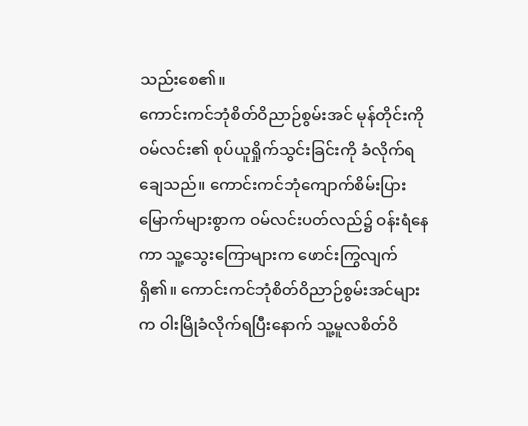သည်းစေ၏။
ကောင်းကင်ဘုံစိတ်ဝိညာဉ်စွမ်းအင် မုန်တိုင်းကို ဝမ်လင်း၏ စုပ်ယူရှိုက်သွင်းခြင်းကို ခံလိုက်ရချေသည်။ ကောင်းကင်ဘုံကျောက်စိမ်းပြား မြောက်များစွာက ဝမ်လင်းပတ်လည်၌ ဝန်းရံနေကာ သူ့သွေးကြောများက ဖောင်းကြွလျက် ရှိ၏။ ကောင်းကင်ဘုံစိတ်ဝိညာဉ်စွမ်းအင်များက ဝါးမြိုခံလိုက်ရပြီးနောက် သူ့မူလစိတ်ဝိ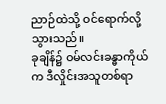ညာဉ်ထဲသို့ ဝင်ရောက်လို့သွားသည်။
ခုချိန်၌ ဝမ်လင်းခန္ဓာကိုယ်က ဒီလှိုင်းအသူတစ်ရာ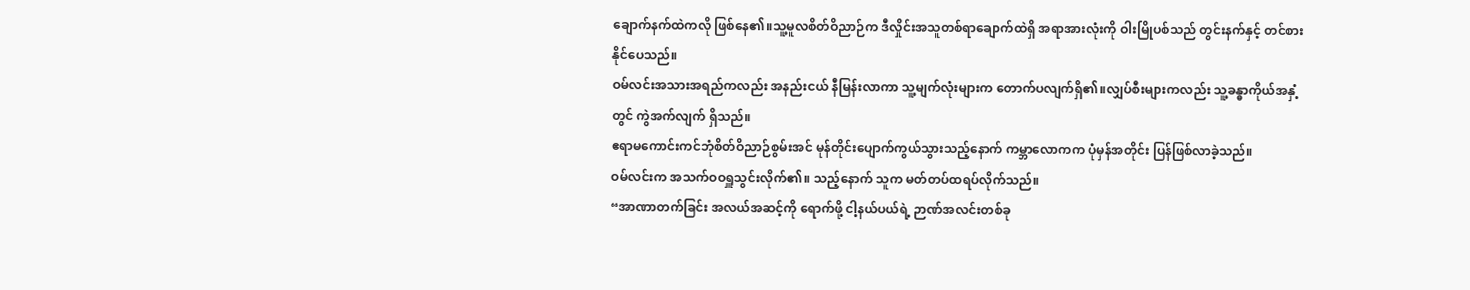ချောက်နက်ထဲကလို ဖြစ်နေ၏။သူ့မူလစိတ်ဝိညာဉ်က ဒီလှိုင်းအသူတစ်ရာချောက်ထဲရှိ အရာအားလုံးကို ဝါးမြိုပစ်သည် တွင်းနက်နှင့် တင်စားနိုင်ပေသည်။
ဝမ်လင်းအသားအရည်ကလည်း အနည်းငယ် နီမြန်းလာကာ သူ့မျက်လုံးများက တောက်ပလျက်ရှိ၏။လျှပ်စီးများကလည်း သူ့ခန္ဓာကိုယ်အနှံ့တွင် ကွဲအက်လျက် ရှိသည်။
ဧရာမကောင်းကင်ဘုံစိတ်ဝိညာဉ်စွမ်းအင် မုန်တိုင်းပျောက်ကွယ်သွားသည့်နောက် ကမ္ဘာလောကက ပုံမှန်အတိုင်း ပြန်ဖြစ်လာခဲ့သည်။
ဝမ်လင်းက အသက်ဝဝရှူသွင်းလိုက်၏။ သည့်နောက် သူက မတ်တပ်ထရပ်လိုက်သည်။
“အာဏာတက်ခြင်း အလယ်အဆင့်ကို ရောက်ဖို့ ငါ့နယ်ပယ်ရဲ့ ဉာဏ်အလင်းတစ်ခု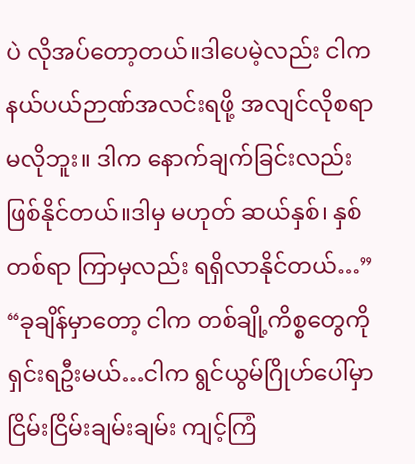ပဲ လိုအပ်တော့တယ်။ဒါပေမဲ့လည်း ငါက နယ်ပယ်ဉာဏ်အလင်းရဖို့ အလျင်လိုစရာ မလိုဘူး။ ဒါက နောက်ချက်ခြင်းလည်း ဖြစ်နိုင်တယ်။ဒါမှ မဟုတ် ဆယ်နှစ်၊ နှစ်တစ်ရာ ကြာမှလည်း ရရှိလာနိုင်တယ်…”
“ခုချိန်မှာတော့ ငါက တစ်ချို့ကိစ္စတွေကို ရှင်းရဦးမယ်…ငါက ရွင်ယွမ်ဂြိုဟ်ပေါ်မှာ ငြိမ်းငြိမ်းချမ်းချမ်း ကျင့်ကြံ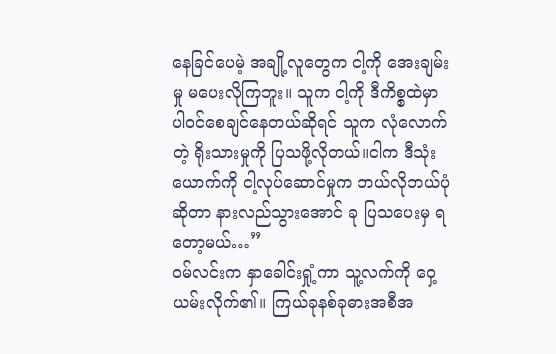နေခြင်ပေမဲ့ အချို့လူတွေက ငါ့ကို အေးချမ်းမှု မပေးလိုကြဘူး။ သူက ငါ့ကို ဒီကိစ္စထဲမှာ ပါဝင်စေချင်နေတယ်ဆိုရင် သူက လုံလောက်တဲ့ ရိုးသားမှုကို ပြသဖို့လိုတယ်။ငါက ဒီသုံးယောက်ကို ငါ့လုပ်ဆောင်မှုက ဘယ်လိုဘယ်ပုံဆိုတာ နားလည်သွားအောင် ခု ပြသပေးမှ ရတော့မယ်…”
ဝမ်လင်းက နှာခေါင်းရှုံ့ကာ သူ့လက်ကို ဝှေ့ယမ်းလိုက်၏။ ကြယ်ခုနစ်ခုဓားအစီအ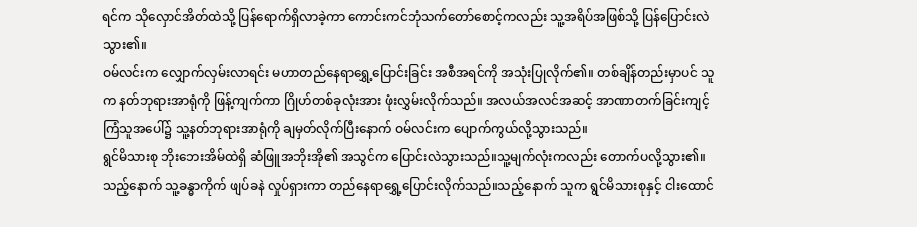ရင်က သိုလှောင်အိတ်ထဲသို့ ပြန်ရောက်ရှိလာခဲ့ကာ ကောင်းကင်ဘုံသက်တော်စောင့်ကလည်း သူ့အရိပ်အဖြစ်သို့ ပြန်ပြောင်းလဲသွား၏။
ဝမ်လင်းက လျှောက်လှမ်းလာရင်း မဟာတည်နေရာရွှေ့ပြောင်းခြင်း အစီအရင်ကို အသုံးပြုလိုက်၏။ တစ်ချိန်တည်းမှာပင် သူက နတ်ဘုရားအာရုံကို ဖြန့်ကျက်ကာ ဂြိုဟ်တစ်ခုလုံးအား ဖုံးလွှမ်းလိုက်သည်။ အလယ်အလင်အဆင့် အာဏာတက်ခြင်းကျင့်ကြံသူအပေါ်၌ သူ့နတ်ဘုရားအာရုံကို ချမှတ်လိုက်ပြီးနောက် ဝမ်လင်းက ပျောက်ကွယ်လို့သွားသည်။
ရွင်မိသားစု ဘိုးဘေးအိမ်ထဲရှိ ဆံဖြူအဘိုးအို၏ အသွင်က ပြောင်းလဲသွားသည်။သူ့မျက်လုံးကလည်း တောက်ပလို့သွား၏။ သည့်နောက် သူ့ခန္ဓာကိုက် ဖျပ်ခနဲ လှုပ်ရှားကာ တည်နေရာရွှေ့ပြောင်းလိုက်သည်။သည့်နောက် သူက ရွင်မိသားစုနှင့် ငါးထောင်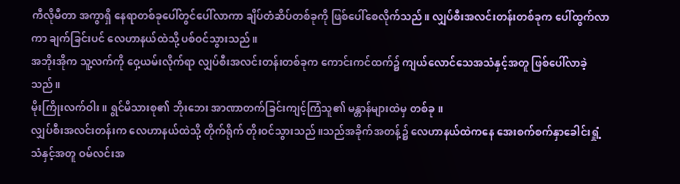ကီလိုမီတာ အကွာရှိ နေရာတစ်ခုပေါ်တွင်ပေါ်လာကာ ချိပ်တံဆိပ်တစ်ခုကို ဖြစ်ပေါ်စေလိုက်သည်။ လျှပ်စီးအလင်းတန်းတစ်ခုက ပေါ်ထွက်လာကာ ချက်ခြင်းပင် လေဟာနယ်ထဲသို့ ပစ်ဝင်သွားသည်။
အဘိုးအိုက သူ့လက်ကို ဝှေ့ယမ်းလိုက်ရာ လျှပ်စီးအလင်းတန်းတစ်ခုက ကောင်းကင်ထက်၌ ကျယ်လောင်သေအသံနှင့်အတူ ဖြစ်ပေါ်လာခဲ့သည်။
မိုးကြိုးလက်ဝါး။ ရွင်မိသားစု၏ ဘိုးဘေး အာဏာတက်ခြင်းကျင့်ကြံသူ၏ မန္တာန်များထဲမှ တစ်ခု။
လျှပ်စီးအလင်းတန်းက လေဟာနယ်ထဲသို့ တိုက်ရိုက် တိုးဝင်သွားသည်။သည်အခိုက်အတန့်၌ လေဟာနယ်ထဲကနေ အေးစက်စက်နှာခေါင်းရှုံ့သံနှင့်အတူ ဝမ်လင်းအ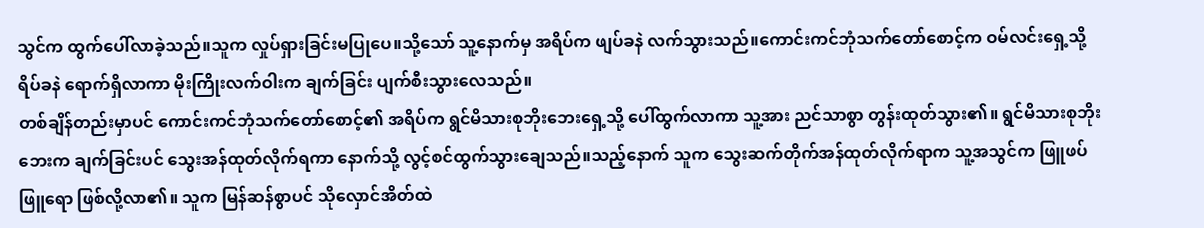သွင်က ထွက်ပေါ်လာခဲ့သည်။သူက လှုပ်ရှားခြင်းမပြုပေ။သို့သော် သူ့နောက်မှ အရိပ်က ဖျပ်ခနဲ လက်သွားသည်။ကောင်းကင်ဘုံသက်တော်စောင့်က ဝမ်လင်းရှေ့သို့ ရိပ်ခနဲ ရောက်ရှိလာကာ မိုးကြိုးလက်ဝါးက ချက်ခြင်း ပျက်စီးသွားလေသည်။
တစ်ချိန်တည်းမှာပင် ကောင်းကင်ဘုံသက်တော်စောင့်၏ အရိပ်က ရွင်မိသားစုဘိုးဘေးရှေ့သို့ ပေါ်ထွက်လာကာ သူ့အား ညင်သာစွာ တွန်းထုတ်သွား၏။ ရွင်မိသားစုဘိုးဘေးက ချက်ခြင်းပင် သွေးအန်ထုတ်လိုက်ရကာ နောက်သို့ လွင့်စင်ထွက်သွားချေသည်။သည့်နောက် သူက သွေးဆက်တိုက်အန်ထုတ်လိုက်ရာက သူ့အသွင်က ဖြူဖပ်ဖြူရော ဖြစ်လို့လာ၏။ သူက မြန်ဆန်စွာပင် သိုလှောင်အိတ်ထဲ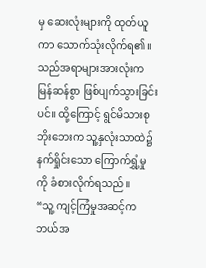မှ ဆေးလုံးများကို ထုတ်ယူကာ သောက်သုံးလိုက်ရ၏။
သည်အရာများအားလုံးက မြန်ဆန်စွာ ဖြစ်ပျက်သွားခြင်းပင်။ ထို့ကြောင့် ရွင်မိသားစုဘိုးဘေးက သူ့နှလုံးသာထဲ၌ နက်ရှိုင်းသော ကြောက်ရွှံ့မှုကို ခံစားလိုက်ရသည်။
“သူ့ ကျင့်ကြံမှုအဆင့်က ဘယ်အ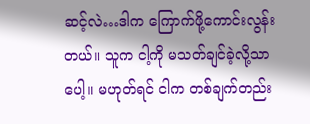ဆင့်လဲ…ဒါက ကြောက်ဖို့ကောင်းလွန်းတယ်။ သူက ငါ့ကို မသတ်ချင်ခဲ့လို့သာပေါ့။ မဟုတ်ရင် ငါက တစ်ချက်တည်း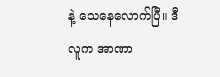နဲ့ သေနေလောက်ပြီ။ ဒီလူက အာဏာ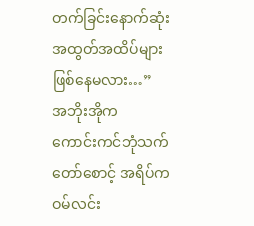တက်ခြင်းနောက်ဆုံး အထွတ်အထိပ်များ ဖြစ်နေမလား…”
အဘိုးအိုက
ကောင်းကင်ဘုံသက်တော်စောင့် အရိပ်က ဝမ်လင်း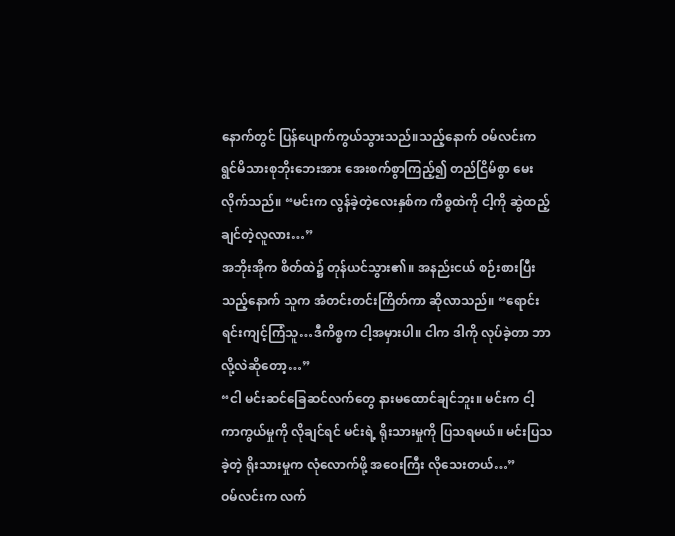နောက်တွင် ပြန်ပျောက်ကွယ်သွားသည်။သည့်နောက် ဝမ်လင်းက ရွင်မိသားစုဘိုးဘေးအား အေးစက်စွာကြည့်၍ တည်ငြိမ်စွာ မေးလိုက်သည်။ “မင်းက လွန်ခဲ့တဲ့လေးနှစ်က ကိစ္စထဲကို ငါ့ကို ဆွဲထည့်ချင်တဲ့လူလား…”
အဘိုးအိုက စိတ်ထဲ၌ တုန်ယင်သွား၏။ အနည်းငယ် စဉ်းစားပြီးသည့်နောက် သူက အံတင်းတင်းကြိတ်ကာ ဆိုလာသည်။ “ရောင်းရင်းကျင့်ကြံသူ…ဒီကိစ္စက ငါ့အမှားပါ။ ငါက ဒါကို လုပ်ခဲ့တာ ဘာလို့လဲဆိုတော့…”
“ငါ မင်းဆင်ခြေဆင်လက်တွေ နားမထောင်ချင်ဘူး။ မင်းက ငါ့ ကာကွယ်မှုကို လိုချင်ရင် မင်းရဲ့ ရိုးသားမှုကို ပြသရမယ်။ မင်းပြသခဲ့တဲ့ ရိုးသားမှုက လုံလောက်ဖို့ အဝေးကြီး လိုသေးတယ်…”
ဝမ်လင်းက လက်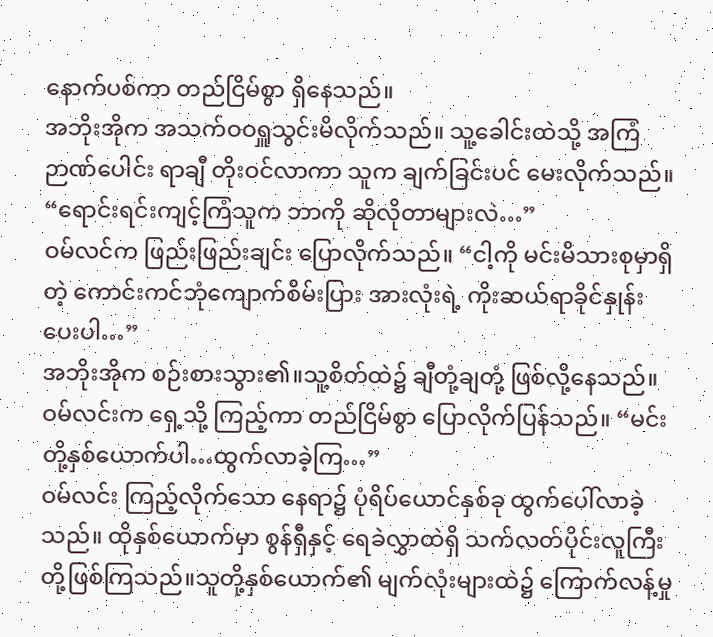နောက်ပစ်ကာ တည်ငြိမ်စွာ ရှိနေသည်။
အဘိုးအိုက အသက်ဝဝရှူသွင်းမိလိုက်သည်။ သူ့ခေါင်းထဲသို့ အကြံဉာဏ်ပေါင်း ရာချီ တိုးဝင်လာကာ သူက ချက်ခြင်းပင် မေးလိုက်သည်။ “ရောင်းရင်းကျင့်ကြံသူက ဘာကို ဆိုလိုတာများလဲ…”
ဝမ်လင်က ဖြည်းဖြည်းချင်း ပြောလိုက်သည်။ “ငါ့ကို မင်းမိသားစုမှာရှိတဲ့ ကောင်းကင်ဘုံကျောက်စိမ်းပြား အားလုံးရဲ့ ကိုးဆယ်ရာခိုင်နှုန်းပေးပါ…”
အဘိုးအိုက စဉ်းစားသွား၏။သူ့စိတ်ထဲ၌ ချီတုံ့ချတုံ့ ဖြစ်လို့နေသည်။
ဝမ်လင်းက ရှေ့သို့ ကြည့်ကာ တည်ငြိမ်စွာ ပြောလိုက်ပြန်သည်။ “မင်းတို့နှစ်ယောက်ပါ…ထွက်လာခဲ့ကြ…”
ဝမ်လင်း ကြည့်လိုက်သော နေရာ၌ ပုံရိပ်ယောင်နှစ်ခု ထွက်ပေါ်လာခဲ့သည်။ ထိုနှစ်ယောက်မှာ စွန်ရှီနှင့် ရေခဲလွှာထဲရှိ သက်လတ်ပိုင်းလူကြီး တို့ဖြစ်ကြသည်။သူတို့နှစ်ယောက်၏ မျက်လုံးများထဲ၌ ကြောက်လန့်မှု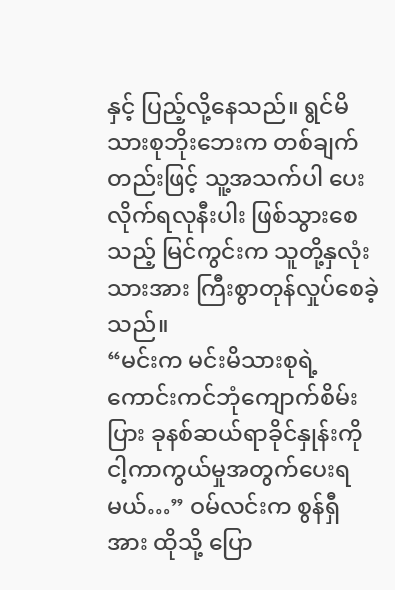နှင့် ပြည့်လို့နေသည်။ ရွင်မိသားစုဘိုးဘေးက တစ်ချက်တည်းဖြင့် သူ့အသက်ပါ ပေးလိုက်ရလုနီးပါး ဖြစ်သွားစေသည့် မြင်ကွင်းက သူတို့နှလုံးသားအား ကြီးစွာတုန်လှုပ်စေခဲ့သည်။
“မင်းက မင်းမိသားစုရဲ့ ကောင်းကင်ဘုံကျောက်စိမ်းပြား ခုနစ်ဆယ်ရာခိုင်နှုန်းကို ငါ့ကာကွယ်မှုအတွက်ပေးရမယ်…” ဝမ်လင်းက စွန်ရှီအား ထိုသို့ ပြော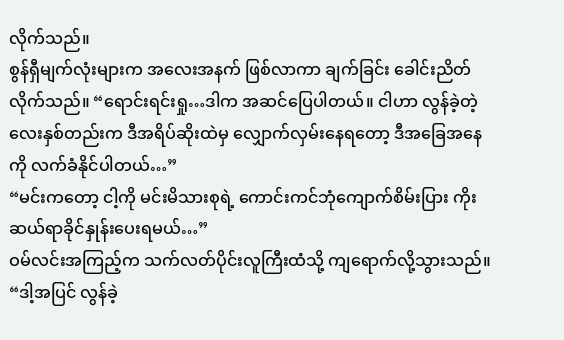လိုက်သည်။
စွန်ရှီမျက်လုံးများက အလေးအနက် ဖြစ်လာကာ ချက်ခြင်း ခေါင်းညိတ်လိုက်သည်။ “ရောင်းရင်းရှု…ဒါက အဆင်ပြေပါတယ်။ ငါဟာ လွန်ခဲ့တဲ့လေးနှစ်တည်းက ဒီအရိပ်ဆိုးထဲမှ လျှောက်လှမ်းနေရတော့ ဒီအခြေအနေကို လက်ခံနိုင်ပါတယ်…”
“မင်းကတော့ ငါ့ကို မင်းမိသားစုရဲ့ ကောင်းကင်ဘုံကျောက်စိမ်းပြား ကိုးဆယ်ရာခိုင်နှုန်းပေးရမယ်…”
ဝမ်လင်းအကြည့်က သက်လတ်ပိုင်းလူကြီးထံသို့ ကျရောက်လို့သွားသည်။
“ဒါ့အပြင် လွန်ခဲ့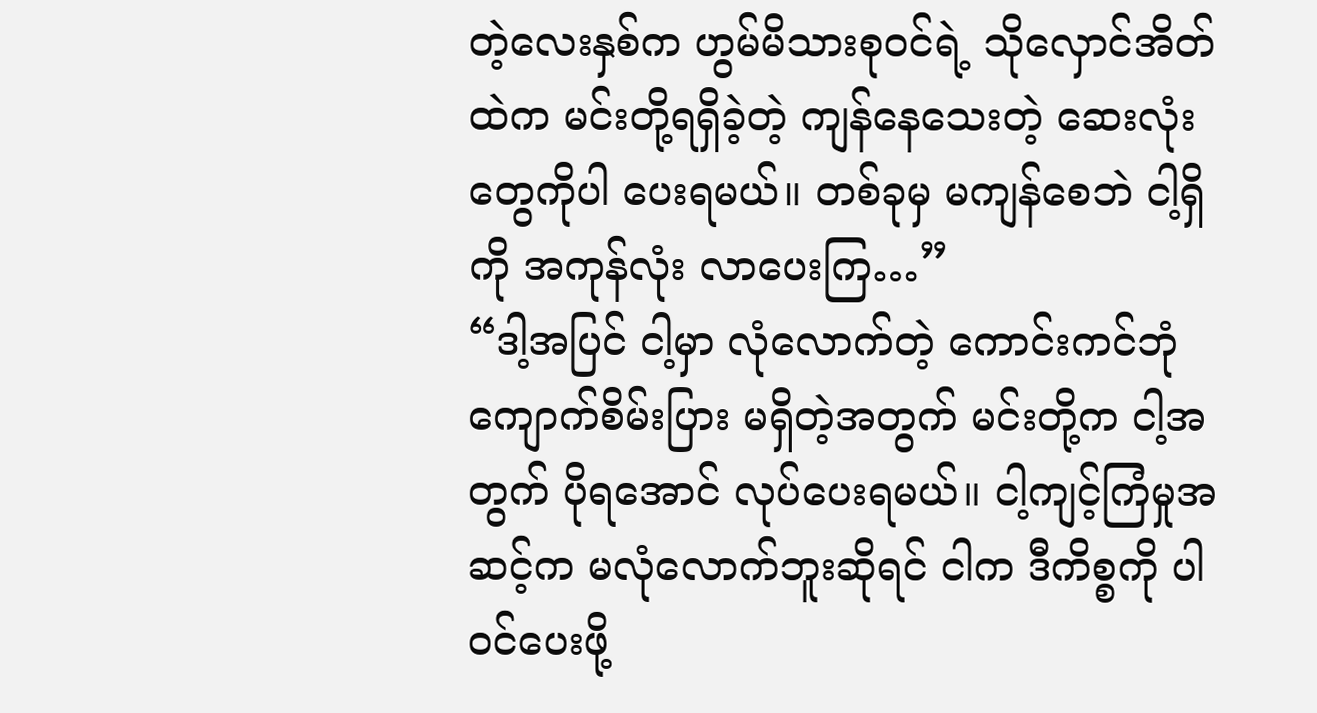တဲ့လေးနှစ်က ဟွမ်မိသားစုဝင်ရဲ့ သိုလှောင်အိတ်ထဲက မင်းတို့ရရှိခဲ့တဲ့ ကျန်နေသေးတဲ့ ဆေးလုံးတွေကိုပါ ပေးရမယ်။ တစ်ခုမှ မကျန်စေဘဲ ငါ့ရှိကို အကုန်လုံး လာပေးကြ…”
“ဒါ့အပြင် ငါ့မှာ လုံလောက်တဲ့ ကောင်းကင်ဘုံကျောက်စိမ်းပြား မရှိတဲ့အတွက် မင်းတို့က ငါ့အတွက် ပိုရအောင် လုပ်ပေးရမယ်။ ငါ့ကျင့်ကြံမှုအဆင့်က မလုံလောက်ဘူးဆိုရင် ငါက ဒီကိစ္စကို ပါဝင်ပေးဖို့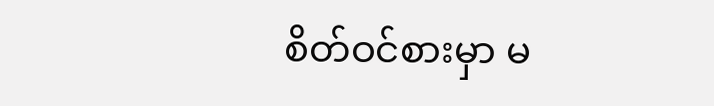စိတ်ဝင်စားမှာ မ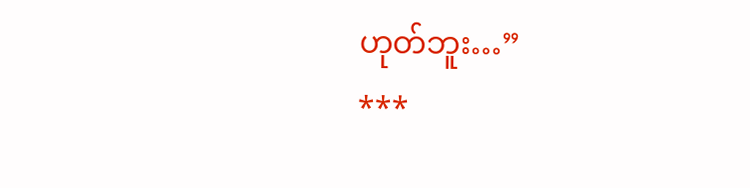ဟုတ်ဘူး…”
***